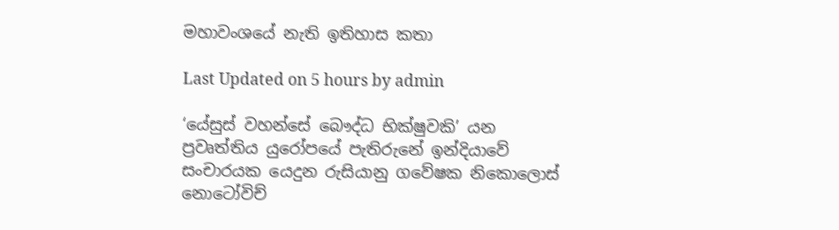මහාවංශයේ නැති ඉතිහාස කතා

Last Updated on 5 hours by admin

‘යේසුස් වහන්සේ බෞද්ධ භික්ෂුවකි’ යන ප්‍රවෘත්තිය යුරෝපයේ පැතිරුනේ ඉන්දියාවේ සංචාරයක යෙදුන රුසියානු ගවේෂක නිකොලොස් නොටෝවිච්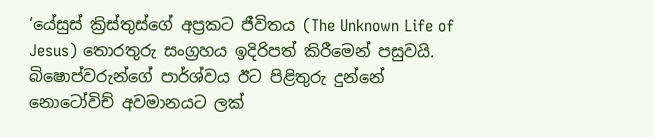‘යේසුස් ක්‍රිස්තුස්ගේ අප්‍රකට ජීවිතය (The Unknown Life of Jesus) තොරතුරු සංග්‍රහය ඉදිරිපත් කිරීමෙන් පසුවයි. බිෂොප්වරුන්ගේ පාර්ශ්වය ඊට පිළිතුරු දුන්නේ නොටෝවිච් අවමානයට ලක්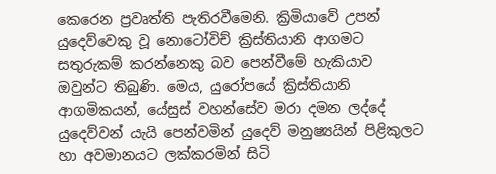කෙරෙන ප්‍රවෘත්ති පැතිරවීමෙනි. ක්‍රිමියාවේ උපන් යුදෙව්වෙකු වූ නොටෝවිච් ක්‍රිස්තියානි ආගමට සතුරුකම් කරන්නෙකු බව පෙන්වීමේ හැකියාව ඔවුන්ට තිබුණි. මෙය, යුරෝපයේ ක්‍රිස්තියානි ආගමිකයන්, යේසුස් වහන්සේව මරා දමන ලද්දේ යුදෙව්වන් යැයි පෙන්වමින් යුදෙව් මනුෂ්‍යයින් පිළිකුලට හා අවමානයට ලක්කරමින් සිටි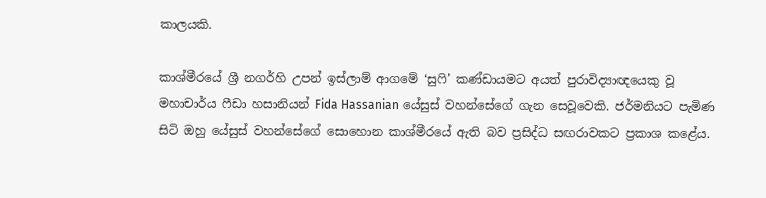කාලයකි.

කාශ්මීරයේ ශ්‍රී නගර්හි උපන් ඉස්ලාම් ආගමේ ‘සුෆි’ කණ්ඩායමට අයත් පුරාවිද්‍යාඥයෙකු වූ මහාචාර්ය ෆීඩා හසානියන් Fida Hassanian යේසුස් වහන්සේගේ ගැන සෙවූවෙකි. ජර්මනියට පැමිණ සිටි ඔහු යේසුස් වහන්සේගේ සොහොන කාශ්මීරයේ ඇති බව ප්‍රසිද්ධ සඟරාවකට ප්‍රකාශ කළේය.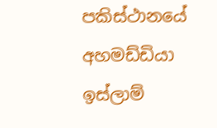පකිස්ථානයේ අහමඩ්ඩියා ඉස්ලාම්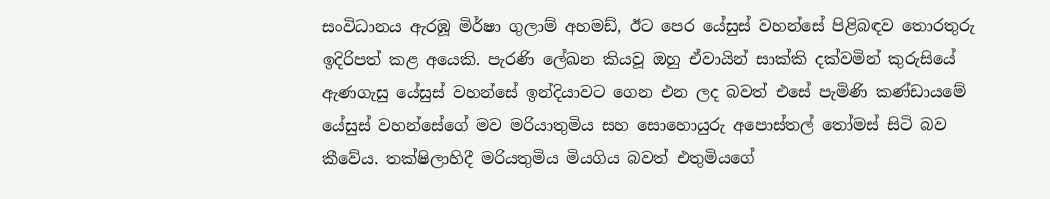සංවිධානය ඇරඹූ මිර්ෂා ගුලාම් අහමඩ්, ඊට පෙර යේසුස් වහන්සේ පිළිබඳව තොරතුරු ඉදිරිපත් කළ අයෙකි. පැරණි ලේඛන කියවූ ඔහු ඒවායින් සාක්කි දක්වමින් කුරුසියේ ඇණගැසු යේසුස් වහන්සේ ඉන්දියාවට ගෙන එන ලද බවත් එසේ පැමිණි කණ්ඩායමේ යේසුස් වහන්සේගේ මව මරියාතුමිය සහ සොහොයුරු අපොස්තල් තෝමස් සිටි බව කීවේය. තක්ෂිලාහිදී මරියතුමිය මියගිය බවත් එතුමියගේ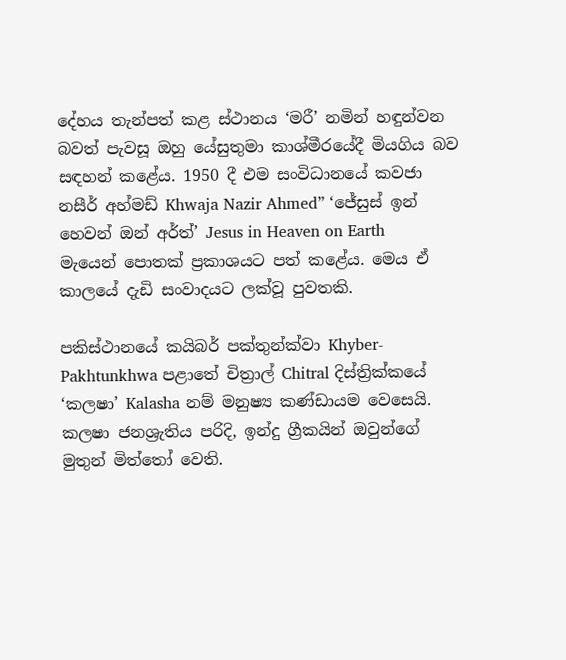දේහය තැන්පත් කළ ස්ථානය ‘මරී’ නමින් හඳුන්වන බවත් පැවසූ ඔහු යේසුතුමා කාශ්මීරයේදී මියගිය බව සඳහන් කළේය. 1950 දී එම සංවිධානයේ කවජා නසීර් අහ්මඩ් Khwaja Nazir Ahmed” ‘ජේසුස් ඉන් හෙවන් ඔන් අර්ත්’ Jesus in Heaven on Earth   මැයෙන් පොතක් ප්‍රකාශයට පත් කළේය. මෙය ඒ කාලයේ දැඩි සංවාදයට ලක්වූ පුවතකි.

පකිස්ථානයේ කයිබර් පක්තුන්ක්වා Khyber-Pakhtunkhwa පළාතේ චිත්‍රාල් Chitral දිස්ත්‍රික්කයේ ‘කලෂා’ Kalasha නම් මනුෂ්‍ය කණ්ඩායම වෙසෙයි. කලෂා ජනශ්‍රැතිය පරිදි, ඉන්දු ග්‍රීකයින් ඔවුන්ගේ මුතුන් මිත්තෝ වෙති.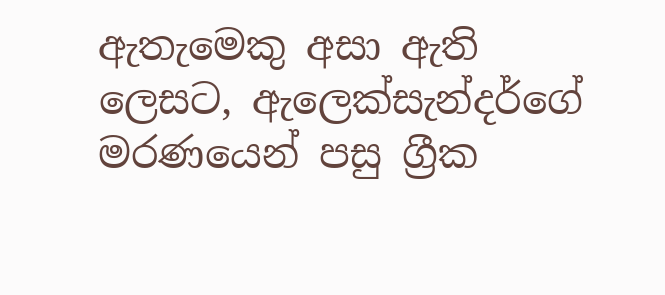ඇතැමෙකු අසා ඇති ලෙසට, ඇලෙක්සැන්දර්ගේ මරණයෙන් පසු ග්‍රීක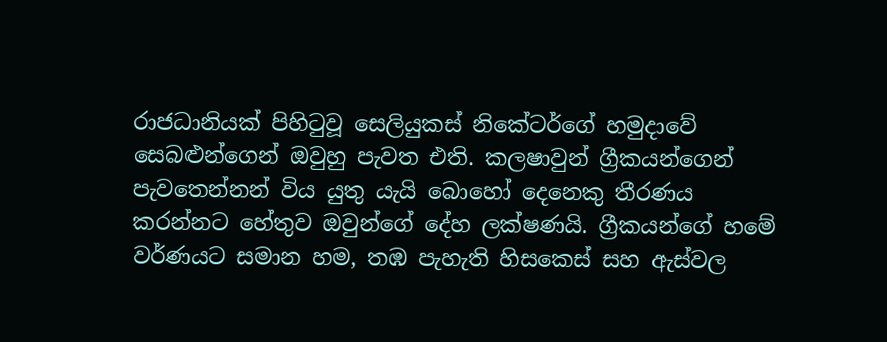රාජධානියක් පිහිටුවූ සෙලියුකස් නිකේටර්ගේ හමුදාවේ සෙබළුන්ගෙන් ඔවුහු පැවත එති. කලෂාවුන් ග්‍රීකයන්ගෙන් පැවතෙන්නන් විය යුතු යැයි බොහෝ දෙනෙකු තීරණය කරන්නට හේතුව ඔවුන්ගේ දේහ ලක්ෂණයි. ග්‍රීකයන්ගේ හමේ වර්ණයට සමාන හම, තඹ පැහැති හිසකෙස් සහ ඇස්වල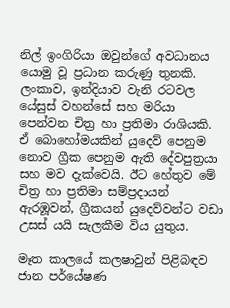නිල් ඉංගිරියා ඔවුන්ගේ අවධානය යොමු වූ ප්‍රධාන කරුණු තුනකි. ලංකාව, ඉන්දියාව වැනි රටවල යේසුස් වහන්සේ සහ මරියා පෙන්වන චිත්‍ර හා ප්‍රතිමා රාශියකි. ඒ බොහෝමයකින් යුදෙව් පෙනුම නොව ග්‍රීක පෙනුම ඇති දේවපුත්‍රයා සහ මව දැක්වෙයි. ඊට හේතුව මේ චිත්‍ර හා ප්‍රතිමා සම්ප්‍රදායන් ඇරඹූවන්, ග්‍රීකයන් යුදෙව්වන්ට වඩා උසස් යයි සැලකීම විය යුතුය.

මෑත කාලයේ කලෂාවුන් පිළිබඳව ජාන පර්යේෂණ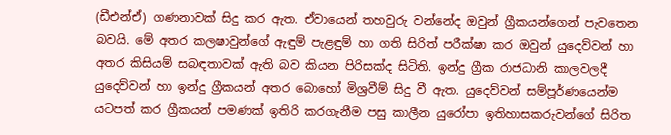(ඩීඑන්ඒ) ගණනාවක් සිදු කර ඇත. ඒවායෙන් තහවුරු වන්නේද ඔවුන් ග්‍රීකයන්ගෙන් පැවතෙන බවයි. මේ අතර කලෂාවුන්ගේ ඇඳුම් පැළඳුම් හා ගති සිරිත් පරීක්ෂා කර ඔවුන් යුදෙව්වන් හා අතර කිසියම් සබඳතාවක් ඇති බව කියන පිරිසක්ද සිටිති. ඉන්දු ග්‍රීක රාජධානි කාලවලදී යුදෙව්වන් හා ඉන්දු ග්‍රීකයන් අතර බොහෝ මිශ්‍රවීම් සිදු වී ඇත. යුදෙව්වන් සම්පූර්ණයෙන්ම යටපත් කර ග්‍රීකයන් පමණක් ඉතිරි කරගැනීම පසු කාලීන යුරෝපා ඉතිහාසකරුවන්ගේ සිරිත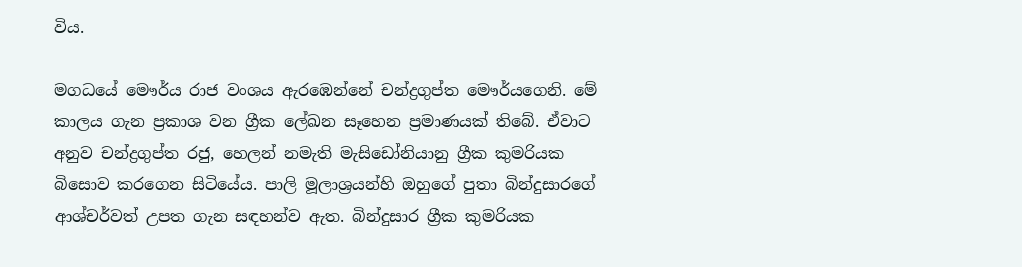විය.

මගධයේ මෞර්ය රාජ වංශය ඇරඹෙන්නේ චන්ද්‍රගුප්ත මෞර්යගෙනි. මේ කාලය ගැන ප්‍රකාශ වන ග්‍රීක ලේඛන සෑහෙන ප්‍රමාණයක් තිබේ. ඒවාට අනුව චන්ද්‍රගුප්ත රජු, හෙලන් නමැති මැසිඩෝනියානු ග්‍රීක කුමරියක බිසොව කරගෙන සිටියේය. පාලි මූලාශ්‍රයන්හි ඔහුගේ පුතා බින්දුසාරගේ ආශ්චර්වත් උපත ගැන සඳහන්ව ඇත. බින්දුසාර ග්‍රීක කුමරියක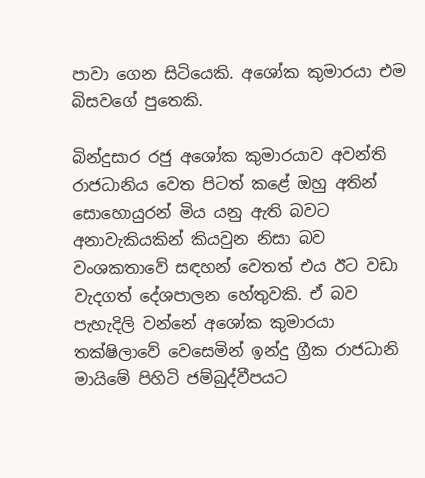පාවා ගෙන සිටියෙකි. අශෝක කුමාරයා එම බිසවගේ පුතෙකි.

බින්දුසාර රජු අශෝක කුමාරයාව අවන්ති රාජධානිය වෙත පිටත් කළේ ඔහු අතින් සොහොයුරන් මිය යනු ඇති බවට අනාවැකියකින් කියවුන නිසා බව වංශකතාවේ සඳහන් වෙතත් එය ඊට වඩා වැදගත් දේශපාලන හේතුවකි. ඒ බව පැහැදිලි වන්නේ අශෝක කුමාරයා තක්ෂිලාවේ වෙසෙමින් ඉන්දු ග්‍රීක රාජධානි මායිමේ පිහිටි ජම්බුද්වීපයට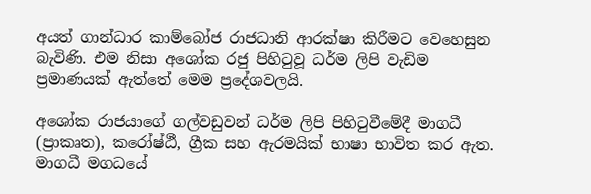අයත් ගාන්ධාර කාම්බෝජ රාජධානි ආරක්ෂා කිරීමට වෙහෙසුන බැවිණි. එම නිසා අශෝක රජු පිහිටුවූ ධර්ම ලිපි වැඩිම ප්‍රමාණයක් ඇත්තේ මෙම ප්‍රදේශවලයි.

අශෝක රාජයාගේ ගල්වඩුවන් ධර්ම ලිපි පිහිටුවීමේදී මාගධී (ප්‍රාකෘත), කරෝෂ්ඨී, ග්‍රීක සහ ඇරමයික් භාෂා භාවිත කර ඇත. මාගධී මගධයේ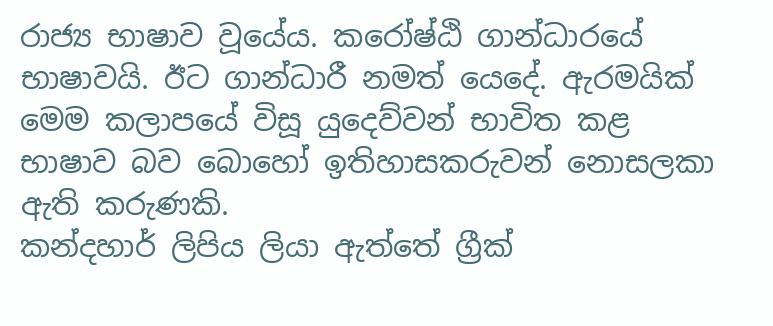රාජ්‍ය භාෂාව වූයේය. කරෝෂ්ඨි ගාන්ධාරයේ භාෂාවයි. ඊට ගාන්ධාරී නමත් යෙදේ. ඇරමයික් මෙම කලාපයේ විසූ යුදෙව්වන් භාවිත කළ භාෂාව බව බොහෝ ඉතිහාසකරුවන් නොසලකා ඇති කරුණකි.
කන්දහාර් ලිපිය ලියා ඇත්තේ ග්‍රීක්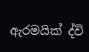ඇරමයික් ද්වි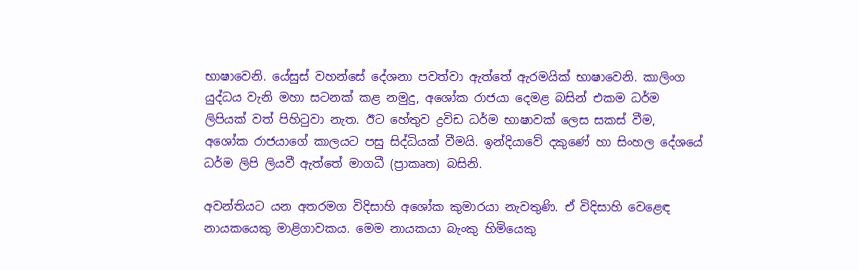භාෂාවෙනි. යේසුස් වහන්සේ දේශනා පවත්වා ඇත්තේ ඇරමයික් භාෂාවෙනි. කාලිංග යුද්ධය වැනි මහා සටනක් කළ නමුදු, අශෝක රාජයා දෙමළ බසින් එකම ධර්ම ලිපියක් වත් පිහිටුවා නැත. ඊට හේතුව ද්‍රවිඩ ධර්ම භාෂාවක් ලෙස සකස් වීම, අශෝක රාජයාගේ කාලයට පසු සිද්ධියක් වීමයි. ඉන්දියාවේ දකුණේ හා සිංහල දේශයේ ධර්ම ලිපි ලියවී ඇත්තේ මාගධී (ප්‍රාකෘත) බසිනි.

අවන්තියට යන අතරමග විදිසාහි අශෝක කුමාරයා නැවතුණි. ඒ විදිසාහි වෙළෙඳ නායකයෙකු මාළිගාවකය. මෙම නායකයා බැංකු හිමියෙකු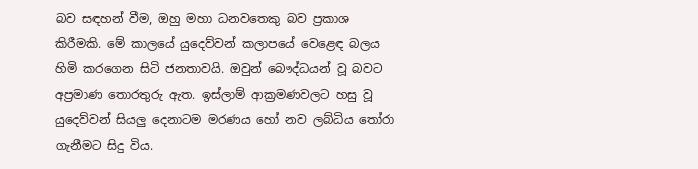බව සඳහන් වීම, ඔහු මහා ධනවතෙකු බව ප්‍රකාශ කිරීමකි. මේ කාලයේ යුදෙව්වන් කලාපයේ වෙළෙඳ බලය හිමි කරගෙන සිටි ජනතාවයි. ඔවුන් බෞද්ධයන් වූ බවට අප්‍රමාණ තොරතුරු ඇත. ඉස්ලාම් ආක්‍රමණවලට හසු වූ යුදෙව්වන් සියලු දෙනාටම මරණය හෝ නව ලබ්ධිය තෝරා ගැනීමට සිදු විය.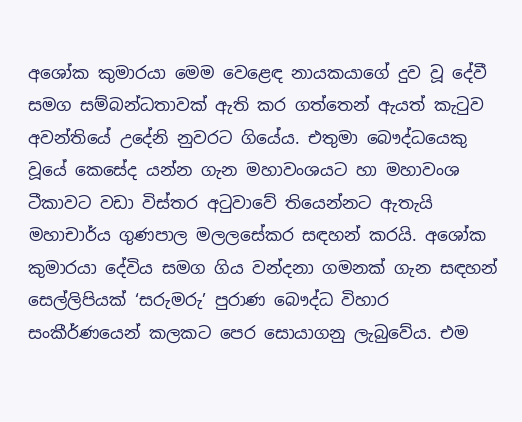අශෝක කුමාරයා මෙම වෙළෙඳ නායකයාගේ දුව වූ දේවී සමග සම්බන්ධතාවක් ඇති කර ගත්තෙන් ඇයත් කැටුව අවන්තියේ උදේනි නුවරට ගියේය. එතුමා බෞද්ධයෙකු වූයේ කෙසේද යන්න ගැන මහාවංශයට හා මහාවංශ ටීකාවට වඩා විස්තර අටුවාවේ තියෙන්නට ඇතැයි මහාචාර්ය ගුණපාල මලලසේකර සඳහන් කරයි. අශෝක කුමාරයා දේවිය සමග ගිය වන්දනා ගමනක් ගැන සඳහන් සෙල්ලිපියක් ‘සරුමරු’ පුරාණ බෞද්ධ විහාර සංකීර්ණයෙන් කලකට පෙර සොයාගනු ලැබුවේය. එම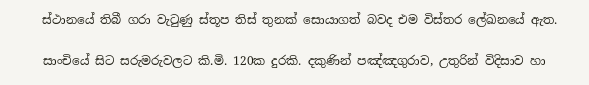ස්ථානයේ තිබී ගරා වැටුණු ස්තූප තිස් තුනක් සොයාගත් බවද එම විස්තර ලේඛනයේ ඇත.

සාංචියේ සිට සරුමරුවලට කි.මි. 120ක දුරකි. දකුණින් පඤ්ඤගුරාව, උතුරින් විදිසාව හා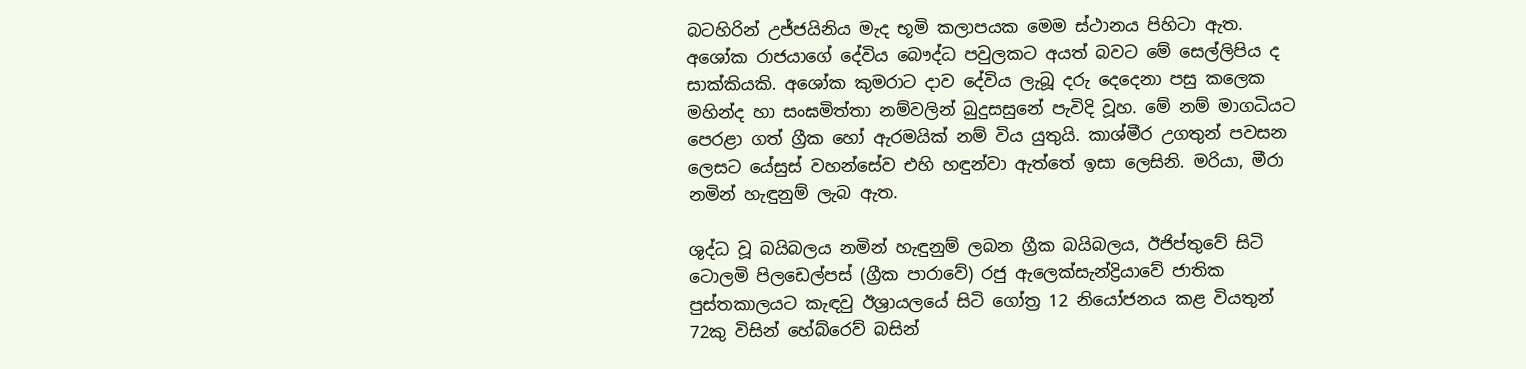බටහිරින් උජ්ජයිනිය මැද භූමි කලාපයක මෙම ස්ථානය පිහිටා ඇත. අශෝක රාජයාගේ දේවිය බෞද්ධ පවුලකට අයත් බවට මේ සෙල්ලිපිය ද සාක්කියකි. අශෝක කුමරාට දාව දේවිය ලැබූ දරු දෙදෙනා පසු කලෙක මහින්ද හා සංඝමිත්තා නම්වලින් බුදුසසුනේ පැවිදි වූහ. මේ නම් මාගධියට පෙරළා ගත් ග්‍රීක හෝ ඇරමයික් නම් විය යුතුයි. කාශ්මීර උගතුන් පවසන ලෙසට යේසුස් වහන්සේව එහි හඳුන්වා ඇත්තේ ඉසා ලෙසිනි. මරියා, මීරා නමින් හැඳුනුම් ලැබ ඇත.

ශුද්ධ වූ බයිබලය නමින් හැඳුනුම් ලබන ග්‍රීක බයිබලය, ඊජිප්තුවේ සිටි ටොලමි පිලඩෙල්පස් (ග්‍රීක පාරාවේ) රජු ඇලෙක්සැන්ද්‍රියාවේ ජාතික පුස්තකාලයට කැඳවු ඊශ්‍රායලයේ සිටි ගෝත්‍ර 12 නියෝජනය කළ වියතුන් 72කු විසින් හේබ්රෙව් බසින්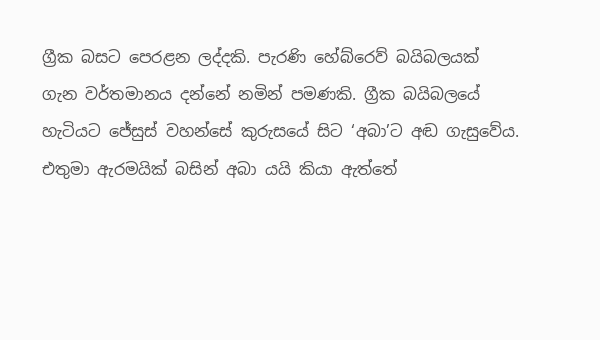ග්‍රීක බසට පෙරළන ලද්දකි. පැරණි හේබ්රෙව් බයිබලයක් ගැන වර්තමානය දන්නේ නමින් පමණකි. ග්‍රීක බයිබලයේ හැටියට ජේසුස් වහන්සේ කුරුසයේ සිට ‘අබා’ට අඬ ගැසුවේය. එතුමා ඇරමයික් බසින් අබා යයි කියා ඇත්තේ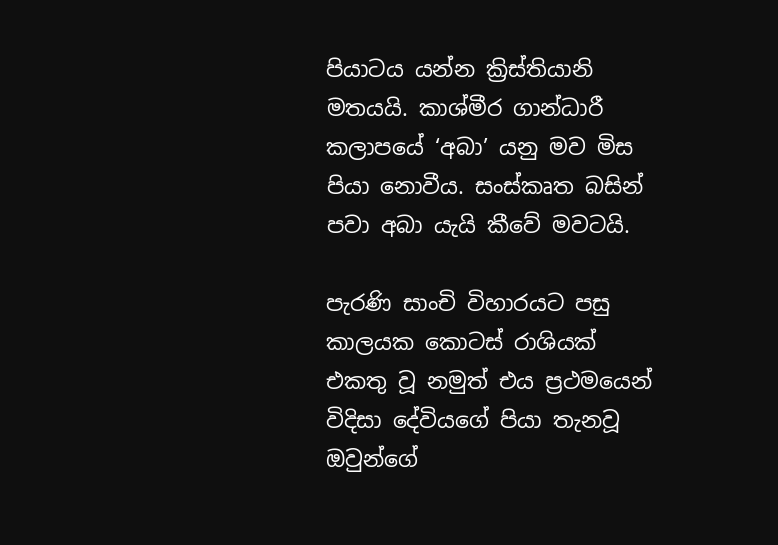පියාටය යන්න ක්‍රිස්තියානි මතයයි. කාශ්මීර ගාන්ධාරී කලාපයේ ‘අබා’ යනු මව මිස පියා නොවීය. සංස්කෘත බසින් පවා අබා යැයි කීවේ මවටයි.

පැරණි සාංචි විහාරයට පසු කාලයක කොටස් රාශියක් එකතු වූ නමුත් එය ප්‍රථමයෙන් විදිසා දේවියගේ පියා තැනවූ ඔවුන්ගේ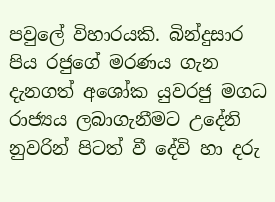පවුලේ විහාරයකි. බින්දුසාර පිය රජුගේ මරණය ගැන දැනගත් අශෝක යුවරජු මගධ රාජ්‍යය ලබාගැනීමට උදේනි නුවරින් පිටත් වී දේවි හා දරු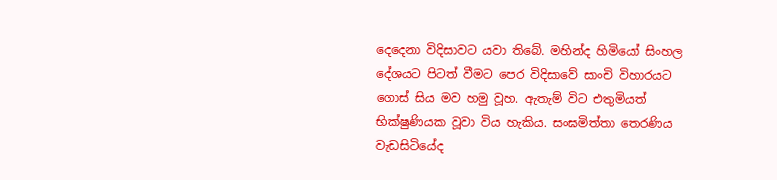දෙදෙනා විදිසාවට යවා තිබේ. මහින්ද හිමියෝ සිංහල දේශයට පිටත් වීමට පෙර විදිසාවේ සාංචි විහාරයට ගොස් සිය මව හමු වූහ. ඇතැම් විට එතුමියත් භික්ෂුණියක වූවා විය හැකිය. සංඝමිත්තා තෙරණිය වැඩසිටියේද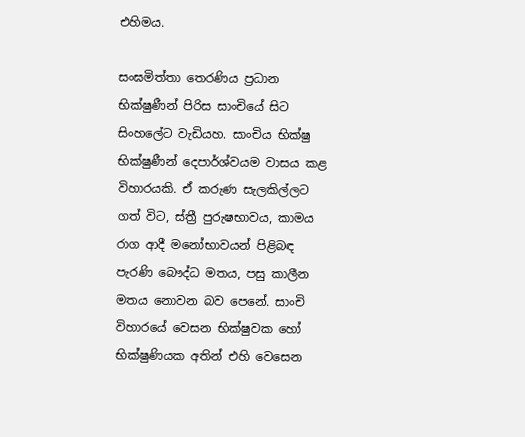එහිමය.

සංඝමිත්තා තෙරණිය ප්‍රධාන භික්ෂුණීන් පිරිස සාංචියේ සිට සිංහලේට වැඩියහ. සාංචිය භික්ෂු භික්ෂුණීන් දෙපාර්ශ්වයම වාසය කළ විහාරයකි. ඒ කරුණ සැලකිල්ලට ගත් විට, ස්ත්‍රී පුරුෂභාවය, කාමය රාග ආදී මනෝභාවයන් පිළිබඳ පැරණි බෞද්ධ මතය, පසු කාලීන මතය නොවන බව පෙනේ. සාංචි විහාරයේ වෙසන භික්ෂුවක හෝ භික්ෂුණියක අතින් එහි වෙසෙන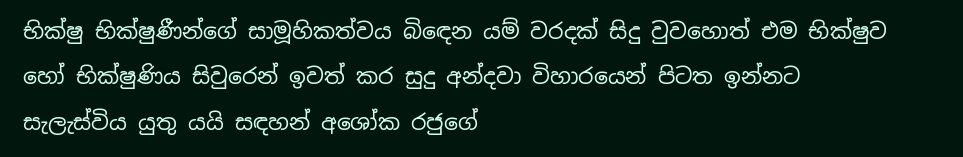භික්ෂු භික්ෂුණීන්ගේ සාමූහිකත්වය බිඳෙන යම් වරදක් සිදු වුවහොත් එම භික්ෂුව හෝ භික්ෂුණිය සිවුරෙන් ඉවත් කර සුදු අන්දවා විහාරයෙන් පිටත ඉන්නට සැලැස්විය යුතු යයි සඳහන් අශෝක රජුගේ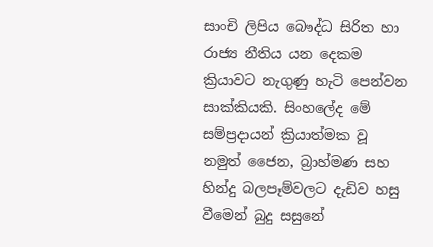සාංචි ලිපිය බෞද්ධ සිරිත හා රාජ්‍ය නීතිය යන දෙකම ක්‍රියාවට නැගුණු හැටි පෙන්වන සාක්කියකි. සිංහලේද මේ සම්ප්‍රදායන් ක්‍රියාත්මක වූ නමුත් ජෛන, බ්‍රාහ්මණ සහ හින්දු බලපෑම්වලට දැඩිව හසු වීමෙන් බුදු සසුනේ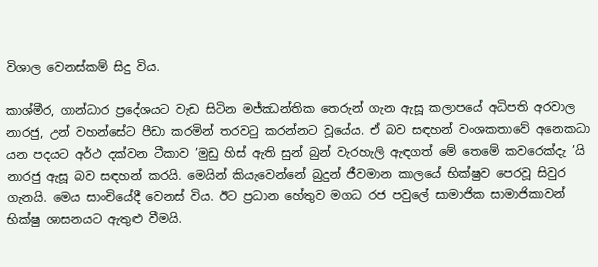විශාල වෙනස්කම් සිදු විය.

කාශ්මීර, ගාන්ධාර ප්‍රදේශයට වැඩ සිටින මජ්ඣන්තික තෙරුන් ගැන ඇසූ කලාපයේ අධිපති අරවාල නාරජු, උන් වහන්සේට පීඩා කරමින් තරවටු කරන්නට වූයේය. ඒ බව සඳහන් වංශකතාවේ අනෙකධා යන පදයට අර්ථ දක්වන ටීකාව ’මුඩු හිස් ඇති සුන් බුන් වැරහැලි ඇඳගත් මේ තෙමේ කවරෙක්දැ ’යි නාරජු ඇසූ බව සඳහන් කරයි. මෙයින් කියැවෙන්නේ බුදුන් ජීවමාන කාලයේ භික්ෂුව පෙරවූ සිවුර ගැනයි. මෙය සාංචියේදී වෙනස් විය. ඊට ප්‍රධාන හේතුව මගධ රජ පවුලේ සාමාජික සාමාජිකාවන් භික්ෂු ශාසනයට ඇතුළු වීමයි.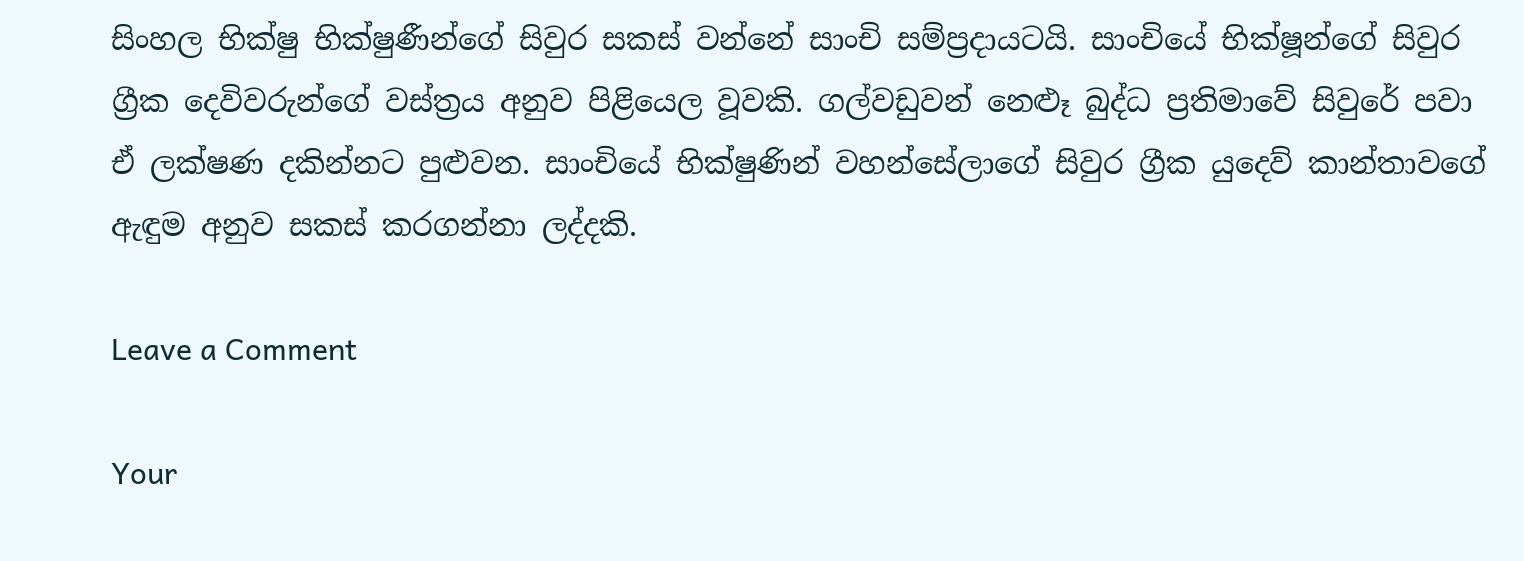සිංහල භික්ෂු භික්ෂුණීන්ගේ සිවුර සකස් වන්නේ සාංචි සම්ප්‍රදායටයි. සාංචියේ භික්ෂූන්ගේ සිවුර ග්‍රීක දෙවිවරුන්ගේ වස්ත්‍රය අනුව පිළියෙල වූවකි. ගල්වඩුවන් නෙළූ බුද්ධ ප්‍රතිමාවේ සිවුරේ පවා ඒ ලක්ෂණ දකින්නට පුළුවන. සාංචියේ භික්ෂුණින් වහන්සේලාගේ සිවුර ග්‍රීක යුදෙව් කාන්තාවගේ ඇඳුම අනුව සකස් කරගන්නා ලද්දකි.

Leave a Comment

Your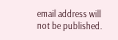email address will not be published.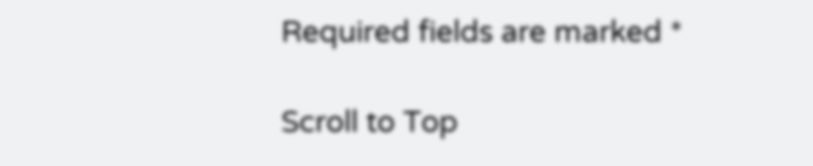Required fields are marked *

Scroll to Top